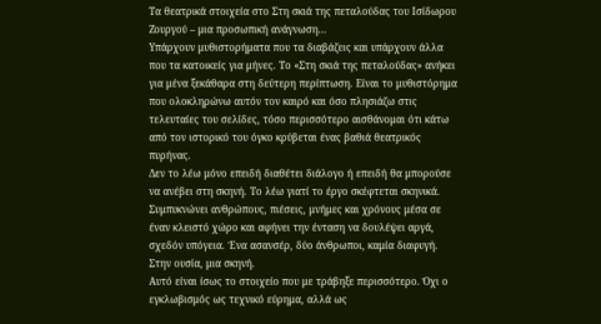Τα θεατρικά στοιχεία στο Στη σκιά της πεταλούδας του Ισίδωρου Ζουργού – μια προσωπική ανάγνωση…
Υπάρχουν μυθιστορήματα που τα διαβάζεις και υπάρχουν άλλα που τα κατοικείς για μήνες. Το «Στη σκιά της πεταλούδας» ανήκει για μένα ξεκάθαρα στη δεύτερη περίπτωση. Είναι το μυθιστόρημα που ολοκληρώνω αυτόν τον καιρό και όσο πλησιάζω στις τελευταίες του σελίδες, τόσο περισσότερο αισθάνομαι ότι κάτω από τον ιστορικό του όγκο κρύβεται ένας βαθιά θεατρικός πυρήνας.
Δεν το λέω μόνο επειδή διαθέτει διάλογο ή επειδή θα μπορούσε να ανέβει στη σκηνή. Το λέω γιατί το έργο σκέφτεται σκηνικά. Συμπυκνώνει ανθρώπους, πιέσεις, μνήμες και χρόνους μέσα σε έναν κλειστό χώρο και αφήνει την ένταση να δουλέψει αργά, σχεδόν υπόγεια. Ένα ασανσέρ, δύο άνθρωποι, καμία διαφυγή. Στην ουσία, μια σκηνή.
Αυτό είναι ίσως το στοιχείο που με τράβηξε περισσότερο. Όχι ο εγκλωβισμός ως τεχνικό εύρημα, αλλά ως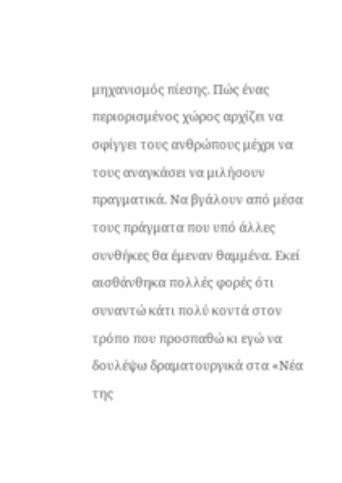μηχανισμός πίεσης. Πώς ένας περιορισμένος χώρος αρχίζει να σφίγγει τους ανθρώπους μέχρι να τους αναγκάσει να μιλήσουν πραγματικά. Να βγάλουν από μέσα τους πράγματα που υπό άλλες συνθήκες θα έμεναν θαμμένα. Εκεί αισθάνθηκα πολλές φορές ότι συναντώ κάτι πολύ κοντά στον τρόπο που προσπαθώ κι εγώ να δουλέψω δραματουργικά στα «Νέα της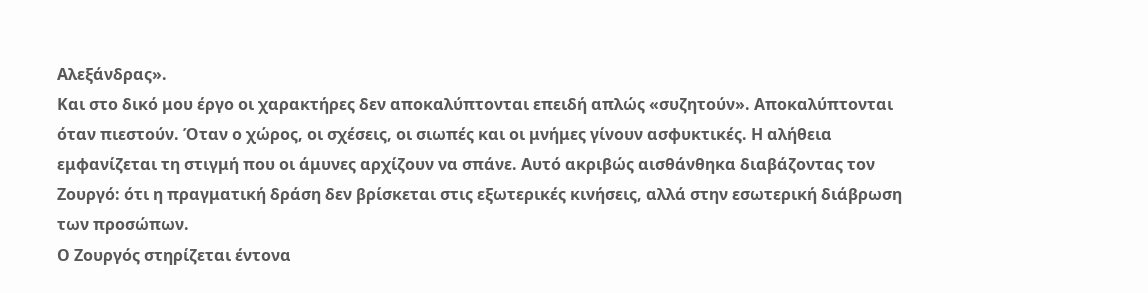Αλεξάνδρας».
Και στο δικό μου έργο οι χαρακτήρες δεν αποκαλύπτονται επειδή απλώς «συζητούν». Αποκαλύπτονται όταν πιεστούν. Όταν ο χώρος, οι σχέσεις, οι σιωπές και οι μνήμες γίνουν ασφυκτικές. Η αλήθεια εμφανίζεται τη στιγμή που οι άμυνες αρχίζουν να σπάνε. Αυτό ακριβώς αισθάνθηκα διαβάζοντας τον Ζουργό: ότι η πραγματική δράση δεν βρίσκεται στις εξωτερικές κινήσεις, αλλά στην εσωτερική διάβρωση των προσώπων.
Ο Ζουργός στηρίζεται έντονα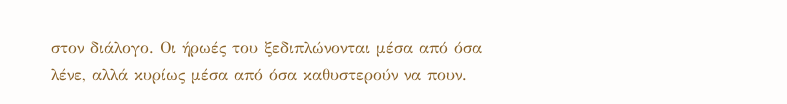στον διάλογο. Οι ήρωές του ξεδιπλώνονται μέσα από όσα λένε, αλλά κυρίως μέσα από όσα καθυστερούν να πουν.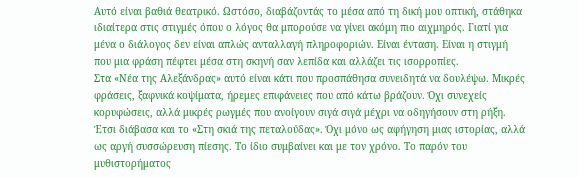Αυτό είναι βαθιά θεατρικό. Ωστόσο, διαβάζοντάς το μέσα από τη δική μου οπτική, στάθηκα ιδιαίτερα στις στιγμές όπου ο λόγος θα μπορούσε να γίνει ακόμη πιο αιχμηρός. Γιατί για μένα ο διάλογος δεν είναι απλώς ανταλλαγή πληροφοριών. Είναι ένταση. Είναι η στιγμή που μια φράση πέφτει μέσα στη σκηνή σαν λεπίδα και αλλάζει τις ισορροπίες.
Στα «Νέα της Αλεξάνδρας» αυτό είναι κάτι που προσπάθησα συνειδητά να δουλέψω. Μικρές φράσεις, ξαφνικά κοψίματα, ήρεμες επιφάνειες που από κάτω βράζουν. Όχι συνεχείς κορυφώσεις, αλλά μικρές ρωγμές που ανοίγουν σιγά σιγά μέχρι να οδηγήσουν στη ρήξη. Έτσι διάβασα και το «Στη σκιά της πεταλούδας». Όχι μόνο ως αφήγηση μιας ιστορίας, αλλά ως αργή συσσώρευση πίεσης. Το ίδιο συμβαίνει και με τον χρόνο. Το παρόν του μυθιστορήματος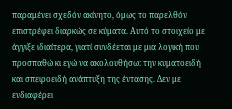παραμένει σχεδόν ακίνητο, όμως το παρελθόν επιστρέφει διαρκώς σε κύματα. Αυτό το στοιχείο με άγγιξε ιδιαίτερα, γιατί συνδέεται με μια λογική που προσπαθώ κι εγώ να ακολουθήσω: την κυματοειδή και σπειροειδή ανάπτυξη της έντασης. Δεν με ενδιαφέρει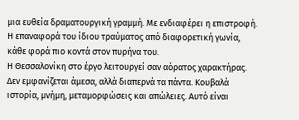μια ευθεία δραματουργική γραμμή. Με ενδιαφέρει η επιστροφή. Η επαναφορά του ίδιου τραύματος από διαφορετική γωνία, κάθε φορά πιο κοντά στον πυρήνα του.
Η Θεσσαλονίκη στο έργο λειτουργεί σαν αόρατος χαρακτήρας. Δεν εμφανίζεται άμεσα, αλλά διαπερνά τα πάντα. Κουβαλά ιστορία, μνήμη, μεταμορφώσεις και απώλειες. Αυτό είναι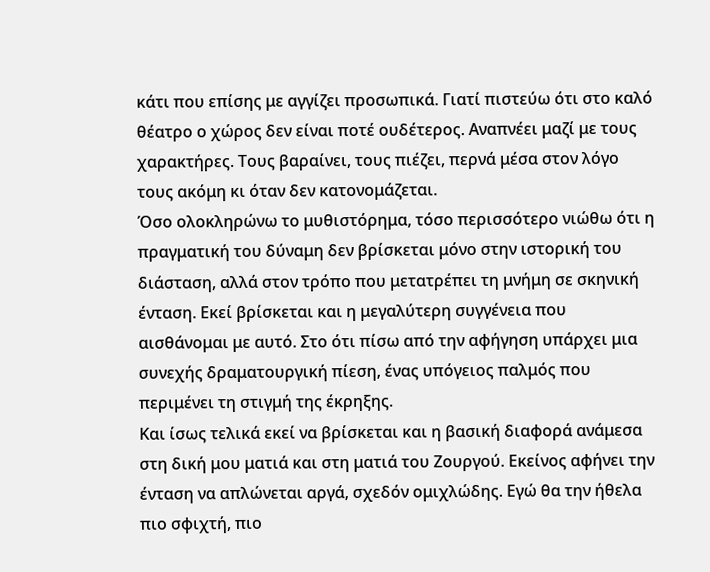κάτι που επίσης με αγγίζει προσωπικά. Γιατί πιστεύω ότι στο καλό θέατρο ο χώρος δεν είναι ποτέ ουδέτερος. Αναπνέει μαζί με τους χαρακτήρες. Τους βαραίνει, τους πιέζει, περνά μέσα στον λόγο τους ακόμη κι όταν δεν κατονομάζεται.
Όσο ολοκληρώνω το μυθιστόρημα, τόσο περισσότερο νιώθω ότι η πραγματική του δύναμη δεν βρίσκεται μόνο στην ιστορική του διάσταση, αλλά στον τρόπο που μετατρέπει τη μνήμη σε σκηνική ένταση. Εκεί βρίσκεται και η μεγαλύτερη συγγένεια που αισθάνομαι με αυτό. Στο ότι πίσω από την αφήγηση υπάρχει μια συνεχής δραματουργική πίεση, ένας υπόγειος παλμός που περιμένει τη στιγμή της έκρηξης.
Και ίσως τελικά εκεί να βρίσκεται και η βασική διαφορά ανάμεσα στη δική μου ματιά και στη ματιά του Ζουργού. Εκείνος αφήνει την ένταση να απλώνεται αργά, σχεδόν ομιχλώδης. Εγώ θα την ήθελα πιο σφιχτή, πιο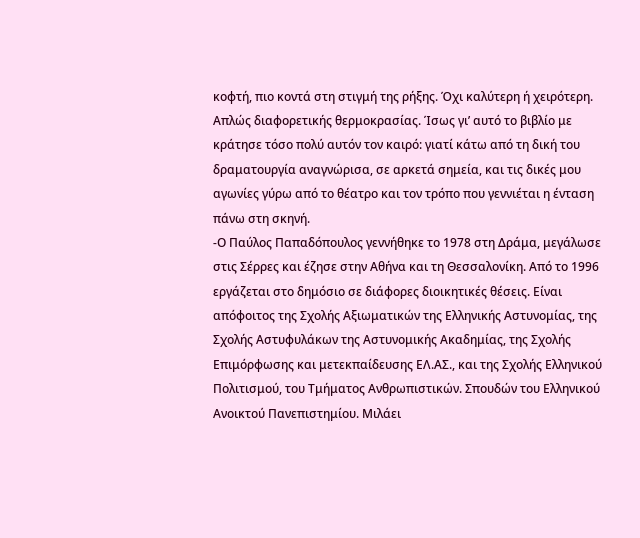κοφτή, πιο κοντά στη στιγμή της ρήξης. Όχι καλύτερη ή χειρότερη. Απλώς διαφορετικής θερμοκρασίας. Ίσως γι’ αυτό το βιβλίο με κράτησε τόσο πολύ αυτόν τον καιρό: γιατί κάτω από τη δική του δραματουργία αναγνώρισα, σε αρκετά σημεία, και τις δικές μου αγωνίες γύρω από το θέατρο και τον τρόπο που γεννιέται η ένταση πάνω στη σκηνή.
-Ο Παύλος Παπαδόπουλος γεννήθηκε το 1978 στη Δράμα, μεγάλωσε στις Σέρρες και έζησε στην Αθήνα και τη Θεσσαλονίκη. Από το 1996 εργάζεται στο δημόσιο σε διάφορες διοικητικές θέσεις. Είναι απόφοιτος της Σχολής Αξιωματικών της Ελληνικής Αστυνομίας, της Σχολής Αστυφυλάκων της Αστυνομικής Ακαδημίας, της Σχολής Επιμόρφωσης και μετεκπαίδευσης ΕΛ.ΑΣ., και της Σχολής Ελληνικού Πολιτισμού, του Τμήματος Ανθρωπιστικών. Σπουδών του Ελληνικού Ανοικτού Πανεπιστημίου. Μιλάει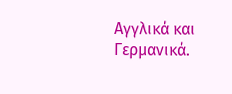Αγγλικά και Γερμανικά.